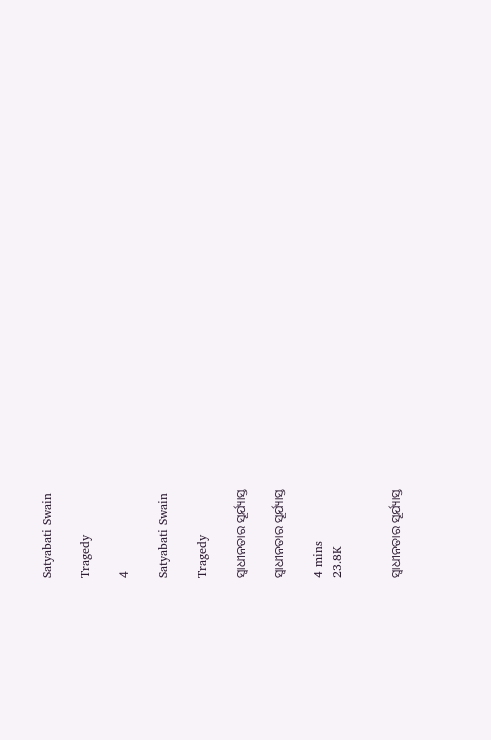Satyabati Swain

Tragedy

4

Satyabati Swain

Tragedy

ସ୍ବାଧୀନତାର ସୂର୍ଯ୍ୟାସ୍ତ

ସ୍ବାଧୀନତାର ସୂର୍ଯ୍ୟାସ୍ତ

4 mins
23.8K


ସ୍ୱାଧୀନତାର ସୂର୍ଯ୍ୟାସ୍ତ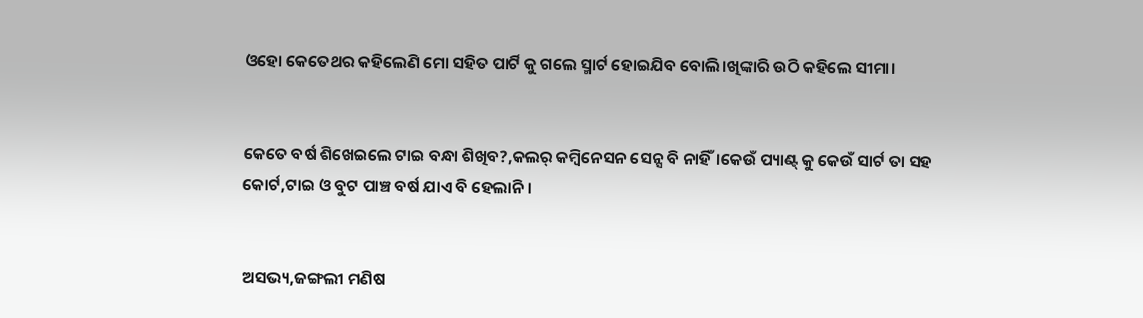ଓହୋ କେତେଥର କହିଲେଣି ମୋ ସହିତ ପାର୍ଟି କୁ ଗଲେ ସ୍ମାର୍ଟ ହୋଇଯିବ ବୋଲି।ଖିଙ୍କାରି ଉଠି କହିଲେ ସୀମା।


କେତେ ବର୍ଷ ଶିଖେଇଲେ ଟାଇ ବନ୍ଧା ଶିଖିବ?,କଲର୍ କମ୍ବିନେସନ ସେନ୍ସ ବି ନାହିଁ।କେଉଁ ପ୍ୟାଣ୍ଟ୍ କୁ କେଉଁ ସାର୍ଟ ତା ସହ କୋର୍ଟ,ଟାଇ ଓ ବୁଟ ପାଞ୍ଚ ବର୍ଷ ଯାଏ ବି ହେଲାନି।


ଅସଭ୍ୟ,ଜଙ୍ଗଲୀ ମଣିଷ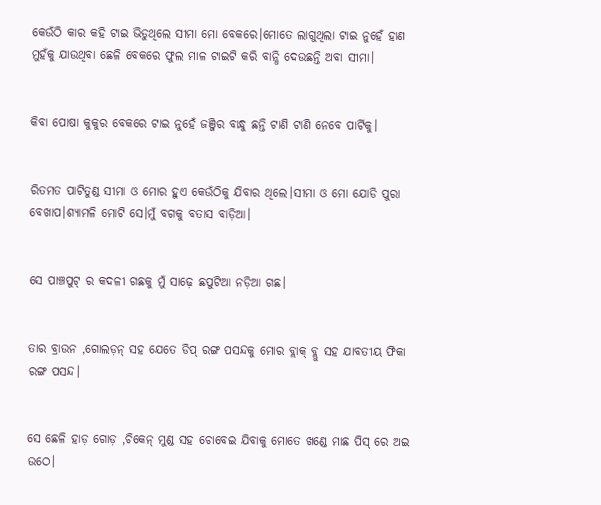କେଉଁଠି କାର କହି ଟାଇ ଭିଡୁଥିଲେ ସୀମା ମୋ ବେକରେ।ମୋତେ ଲାଗୁଥିଲା ଟାଇ ନୁହେଁ ହାଣ ମୁହଁକୁ ଯାଉଥିବା ଛେଳି ବେକରେ ଫୁଲ ମାଳ ଟାଇଟି କରି ବାନ୍ଧି ଦେଉଛନ୍ତି ଅବା ସୀମା।


କିବା ପୋଷା କୁକୁର ବେକରେ ଟାଇ ନୁହେଁ ଜଞ୍ଜିର ବାନ୍ଧୁ ଛନ୍ତି ଟାଣି ଟାଣି ନେବେ ପାର୍ଟିକୁ।


ରିତମତ ପାଟିତୁଣ୍ଡ ସୀମା ଓ ମୋର ହୁଏ କେଉଁଠିକୁ ଯିବାର ଥିଲେ।ସୀମା ଓ ମୋ ଯୋଡି ପୁରା ବେଖାପ।ଶ୍ୟାମଳି ମୋଟି ସେ।ମୁଁ ବଗକୁ ବତାସ ବାଡ଼ିଆ।


ସେ ପାଞ୍ଚପୁଟ୍ ର କଦଳୀ ଗଛକୁ ମୁଁ ସାଢ଼େ ଛପୁଟିଆ ନଡ଼ିଆ ଗଛ।


ତାର ବ୍ରାଉନ ,ଗୋଲଡ଼ନ୍ ସହ ଯେତେ ଡିପ୍ ରଙ୍ଗ ପସନ୍ଦକୁ ମୋର ବ୍ଲାକ୍ ବ୍ଲୁ ସହ ଯାବତୀୟ ଫିକା ରଙ୍ଗ ପସନ୍ଦ।


ସେ ଛେଳି ହାଡ଼ ଗୋଡ଼ ,ଚିକେନ୍ ମୁଣ୍ଡ ସହ ଚୋବେଇ ଯିବାକୁ ମୋତେ ଖଣ୍ଡେ ମାଛ ପିସ୍ ରେ ଅଇ ଉଠେ।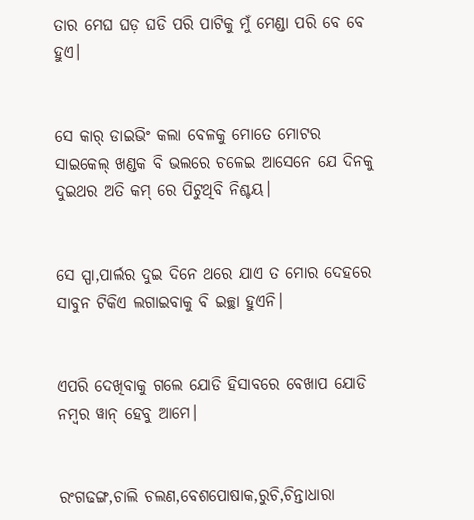ତାର ମେଘ ଘଡ଼ ଘଡି ପରି ପାଟିକୁ ମୁଁ ମେଣ୍ଡା ପରି ବେ ବେ ହୁଏ।


ସେ କାର୍ ଡାଇଭିଂ କଲା ବେଳକୁ ମୋତେ ମୋଟର ସାଇକେଲ୍ ଖଣ୍ଡକ ବି ଭଲରେ ଚଳେଇ ଆସେନେ ଯେ ଦିନକୁ ଦୁଇଥର ଅତି କମ୍ ରେ ପିଟୁଥିବି ନିଶ୍ଚୟ।


ସେ ସ୍ପା,ପାର୍ଲର ଦୁଇ ଦିନେ ଥରେ ଯାଏ ତ ମୋର ଦେହରେ ସାବୁନ ଟିକିଏ ଲଗାଇବାକୁ ବି ଇଚ୍ଛା ହୁଏନି।


ଏପରି ଦେଖିବାକୁ ଗଲେ ଯୋଡି ହିସାବରେ ବେଖାପ ଯୋଡି ନମ୍ବର ୱାନ୍ ହେବୁ ଆମେ।


ରଂଗଢଙ୍ଗ,ଚାଲି ଚଲଣ,ବେଶପୋଷାକ,ରୁଚି,ଚିନ୍ତାଧାରା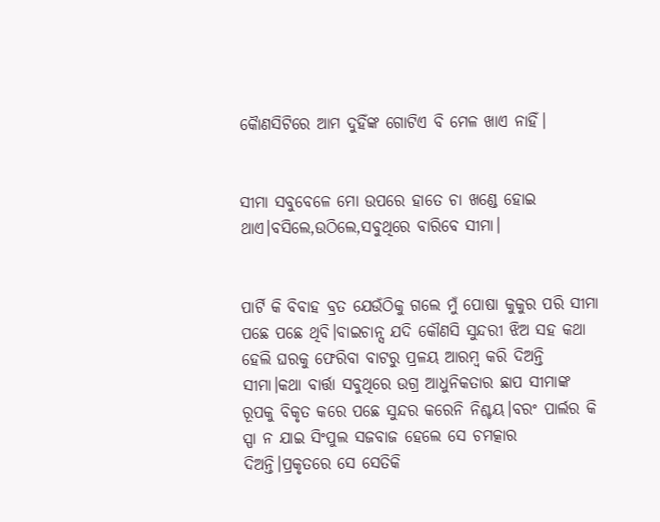କୋୖଣସିଟିରେ ଆମ ଦୁହିଁଙ୍କ ଗୋଟିଏ ବି ମେଳ ଖାଏ ନାହିଁ।


ସୀମା ସବୁବେଳେ ମୋ ଉପରେ ହାତେ ଚା ଖଣ୍ଡେ ହୋଇ ଥାଏ।ବସିଲେ,ଉଠିଲେ,ସବୁଥିରେ ବାରିବେ ସୀମା।


ପାର୍ଟି କି ବିବାହ ବ୍ରତ ଯେଉଁଠିକୁ ଗଲେ ମୁଁ ପୋଷା କୁକୁର ପରି ସୀମା ପଛେ ପଛେ ଥିବି।ବାଇଚାନ୍ସ ଯଦି କୌଣସି ସୁନ୍ଦରୀ ଝିଅ ସହ କଥା ହେଲି ଘରକୁ ଫେରିବା ବାଟରୁ ପ୍ରଳୟ ଆରମ୍ବ କରି ଦିଅନ୍ତି ସୀମା।କଥା ବାର୍ତ୍ତା ସବୁଥିରେ ଉଗ୍ର ଆଧୁନିକତାର ଛାପ ସୀମାଙ୍କ ରୂପକୁ ବିକୃତ କରେ ପଛେ ସୁନ୍ଦର କରେନି ନିଶ୍ଚୟ।ବରଂ ପାର୍ଲର କି ସ୍ପା ନ ଯାଇ ସିଂପୁଲ ସଜବାଜ ହେଲେ ସେ ଚମତ୍କାର ଦିଅନ୍ତି।ପ୍ରକୃତରେ ସେ ସେତିକି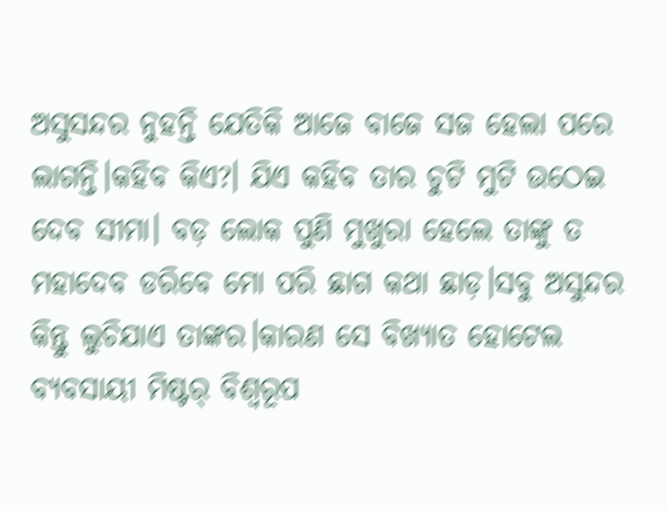ଅସୁସନ୍ଦର ନୁହନ୍ତି ଯେତିକି ଆଜେ ବାଜେ ସଜ ହେଲା ପରେ ଲାଗନ୍ତି।କହିବ କିଏ?। ଯିଏ କହିବ ତାର ଚୁଟି ମୁଟି ଉଠେଇ ଦେବ ସୀମା। ବଡ଼ ଲୋକ ପୁଣି ମୁଖୁରା ହେଲେ ତାଙ୍କୁ ତ ମହାଦେବ ଡରିବେ ମୋ ପରି ଛାଗ କଥା ଛାଡ଼।ସବୁ ଅସୁନ୍ଦର କିନ୍ତୁ ଲୁଚିଯାଏ ତାଙ୍କର।କାରଣ ସେ ବିଖ୍ୟାତ ହୋଟେଲ ବ୍ୟବସାୟୀ ମିଷ୍ଟର୍ ବିଶ୍ଵରୂପ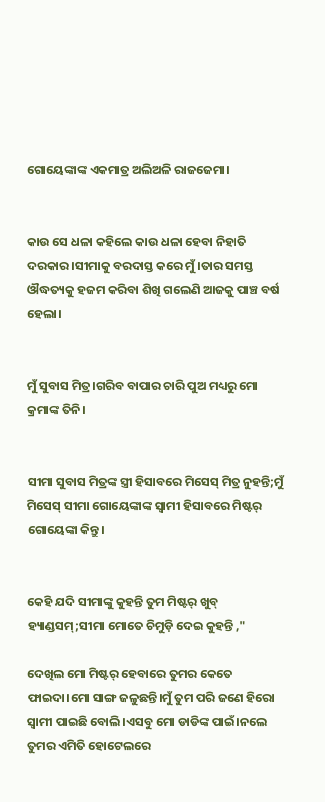ଗୋୟେଙ୍କାଙ୍କ ଏକମାତ୍ର ଅଲିଅଳି ରାଜଜେମା।


କାଉ ସେ ଧଳା କହିଲେ କାଉ ଧଳା ହେବା ନିହାତି ଦରକାର।ସୀମାକୁ ବରଦାସ୍ତ କରେ ମୁଁ।ତାର ସମସ୍ତ ଔଦ୍ଧତ୍ୟକୁ ହଜମ କରିବା ଶିଖି ଗଲେଣି ଆଜକୁ ପାଞ୍ଚ ବର୍ଷ ହେଲା।


ମୁଁ ସୁବାସ ମିତ୍ର।ଗରିବ ବାପାର ଚାରି ପୁଅ ମଧ୍ୟରୁ ମୋ କ୍ରମାଙ୍କ ତିନି।


ସୀମା ସୁବାସ ମିତ୍ରଙ୍କ ସ୍ତ୍ରୀ ହିସାବରେ ମିସେସ୍ ମିତ୍ର ନୁହନ୍ତି;ମୁଁ ମିସେସ୍ ସୀମା ଗୋୟେଙ୍କାଙ୍କ ସ୍ୱାମୀ ହିସାବରେ ମିଷ୍ଟର୍ ଗୋୟେଙ୍କା କିନ୍ତୁ।


କେହି ଯଦି ସୀମାଙ୍କୁ କୁହନ୍ତି ତୁମ ମିଷ୍ଟର୍ ଖୁବ୍ ହ୍ୟାଣ୍ଡସମ୍;ସୀମା ମୋତେ ଚିମୁଡ଼ି ଦେଇ କୁହନ୍ତି ,"

ଦେଖିଲ ମୋ ମିଷ୍ଟର୍ ହେବାରେ ତୁମର କେତେ ଫାଇଦା।ମୋ ସାଙ୍ଗ ଜଳୁଛନ୍ତି।ମୁଁ ତୁମ ପରି ଜଣେ ହିରୋ ସ୍ୱାମୀ ପାଇଛି ବୋଲି।ଏସବୁ ମୋ ଡାଡିଙ୍କ ପାଇଁ।ନଲେ ତୁମର ଏମିତି ହୋଟେଲରେ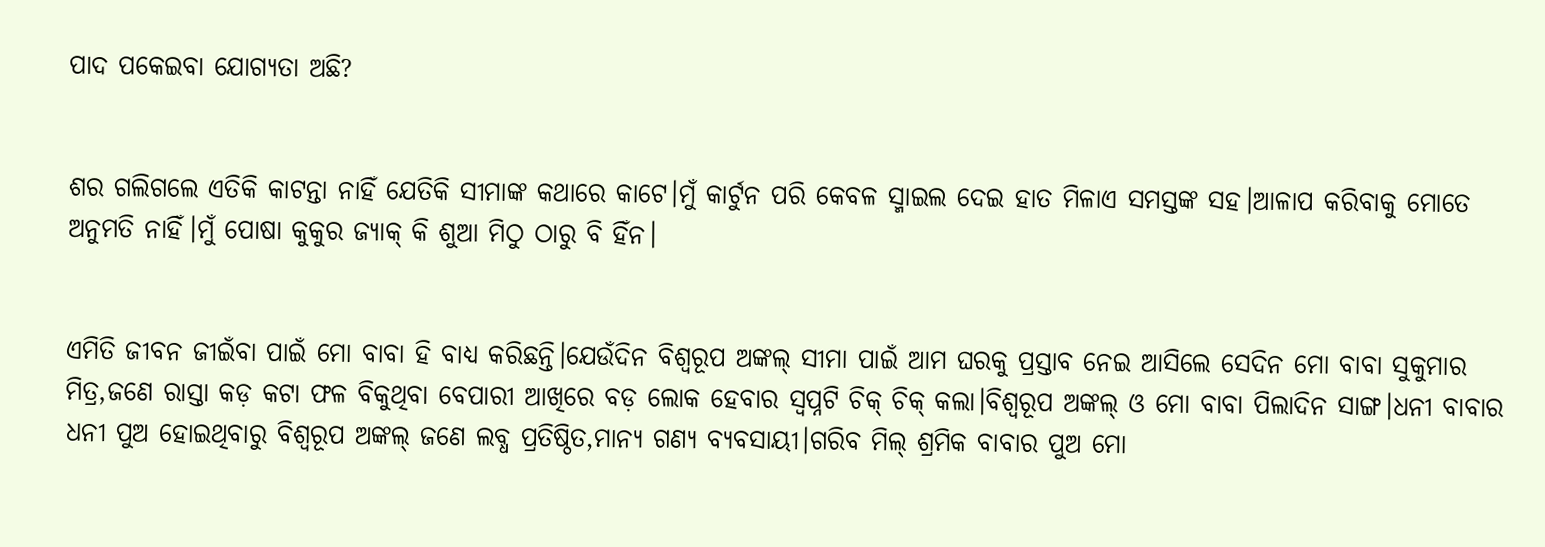ପାଦ ପକେଇବା ଯୋଗ୍ୟତା ଅଛି?


ଶର ଗଲିଗଲେ ଏତିକି କାଟନ୍ତା ନାହିଁ ଯେତିକି ସୀମାଙ୍କ କଥାରେ କାଟେ।ମୁଁ କାର୍ଟୁନ ପରି କେବଳ ସ୍ମାଇଲ ଦେଇ ହାତ ମିଳାଏ ସମସ୍ତଙ୍କ ସହ।ଆଳାପ କରିବାକୁ ମୋତେ ଅନୁମତି ନାହିଁ।ମୁଁ ପୋଷା କୁକୁର ଜ୍ୟାକ୍ କି ଶୁଆ ମିଠୁ ଠାରୁ ବି ହିଁନ।


ଏମିତି ଜୀବନ ଜୀଇଁବା ପାଇଁ ମୋ ବାବା ହି ବାଧ୍ୟ କରିଛନ୍ତି।ଯେଉଁଦିନ ବିଶ୍ଵରୂପ ଅଙ୍କଲ୍ ସୀମା ପାଇଁ ଆମ ଘରକୁ ପ୍ରସ୍ତାବ ନେଇ ଆସିଲେ ସେଦିନ ମୋ ବାବା ସୁକୁମାର ମିତ୍ର,ଜଣେ ରାସ୍ତା କଡ଼ କଟା ଫଳ ବିକୁଥିବା ବେପାରୀ ଆଖିରେ ବଡ଼ ଲୋକ ହେବାର ସ୍ୱପ୍ନଟି ଚିକ୍ ଚିକ୍ କଲା।ବିଶ୍ଵରୂପ ଅଙ୍କଲ୍ ଓ ମୋ ବାବା ପିଲାଦିନ ସାଙ୍ଗ।ଧନୀ ବାବାର ଧନୀ ପୁଅ ହୋଇଥିବାରୁ ବିଶ୍ଵରୂପ ଅଙ୍କଲ୍ ଜଣେ ଲବ୍ଧ ପ୍ରତିଷ୍ଠିତ,ମାନ୍ୟ ଗଣ୍ୟ ବ୍ୟବସାୟୀ।ଗରିବ ମିଲ୍ ଶ୍ରମିକ ବାବାର ପୁଅ ମୋ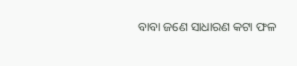ବାବା ଜଣେ ସାଧାରଣ କଟା ଫଳ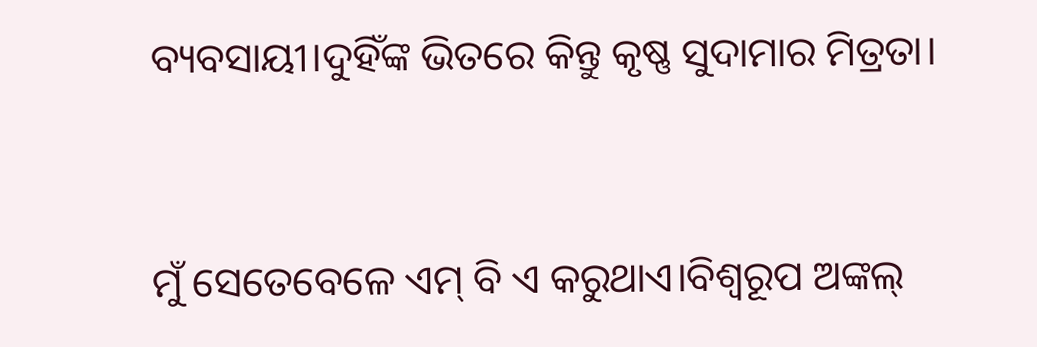ବ୍ୟବସାୟୀ।ଦୁହିଁଙ୍କ ଭିତରେ କିନ୍ତୁ କୃଷ୍ଣ ସୁଦାମାର ମିତ୍ରତା।


ମୁଁ ସେତେବେଳେ ଏମ୍ ବି ଏ କରୁଥାଏ।ବିଶ୍ଵରୂପ ଅଙ୍କଲ୍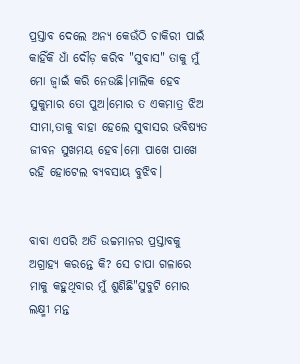ପ୍ରସ୍ତାବ ଦେଲେ ଅନ୍ୟ କେଉଁଠି ଚାକିରୀ ପାଇଁ କାହିଁକି ଧାଁ ଦୌଡ଼ କରିବ "ସୁବାସ" ତାକୁ ମୁଁ ମୋ ଜ୍ବାଇଁ କରି ନେଉଛି।ମାଲିକ ହେବ ସୁକୁମାର ତୋ ପୁଅ।ମୋର ତ ଏକମାତ୍ର ଝିଅ ସୀମା,ତାକୁ ବାହା ହେଲେ ସୁବାସର ଭବିଷ୍ୟତ ଜୀବନ ସୁଖମୟ ହେବ।ମୋ ପାଖେ ପାଖେ ରହି ହୋଟେଲ ବ୍ୟବସାୟ ବୁଝିବ।


ବାବା ଏପରି ଅତି ଉଚ୍ଚମାନର ପ୍ରସ୍ତାବକୁ ଅଗ୍ରାହ୍ୟ କରନ୍ତେ କି? ସେ ଚାପା ଗଳାରେ ମାକୁ କହୁଥିବାର ମୁଁ ଶୁଣିଛି"ସୁବୁଟି ମୋର ଲକ୍ଷ୍ମୀ ମନ୍ତ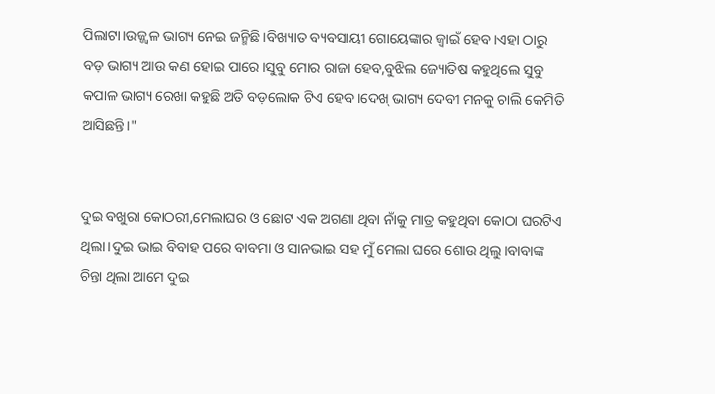ପିଲାଟା।ଉଜ୍ଜ୍ୱଳ ଭାଗ୍ୟ ନେଇ ଜନ୍ମିଛି।ବିଖ୍ୟାତ ବ୍ୟବସାୟୀ ଗୋୟେଙ୍କାର ଜ୍ବାଇଁ ହେବ।ଏହା ଠାରୁ ବଡ଼ ଭାଗ୍ୟ ଆଉ କଣ ହୋଇ ପାରେ।ସୁବୁ ମୋର ରାଜା ହେବ,ବୁଝିଲ ଜ୍ୟୋତିଷ କହୁଥିଲେ ସୁବୁ କପାଳ ଭାଗ୍ୟ ରେଖା କହୁଛି ଅତି ବଡ଼ଲୋକ ଟିଏ ହେବ।ଦେଖ୍ ଭାଗ୍ୟ ଦେବୀ ମନକୁ ଚାଲି କେମିତି ଆସିଛନ୍ତି।"


ଦୁଇ ବଖୁରା କୋଠରୀ,ମେଲାଘର ଓ ଛୋଟ ଏକ ଅଗଣା ଥିବା ନାଁକୁ ମାତ୍ର କହୁଥିବା କୋଠା ଘରଟିଏ ଥିଲା।ଦୁଇ ଭାଇ ବିବାହ ପରେ ବାବମା ଓ ସାନଭାଇ ସହ ମୁଁ ମେଲା ଘରେ ଶୋଉ ଥିଲୁ।ବାବାଙ୍କ ଚିନ୍ତା ଥିଲା ଆମେ ଦୁଇ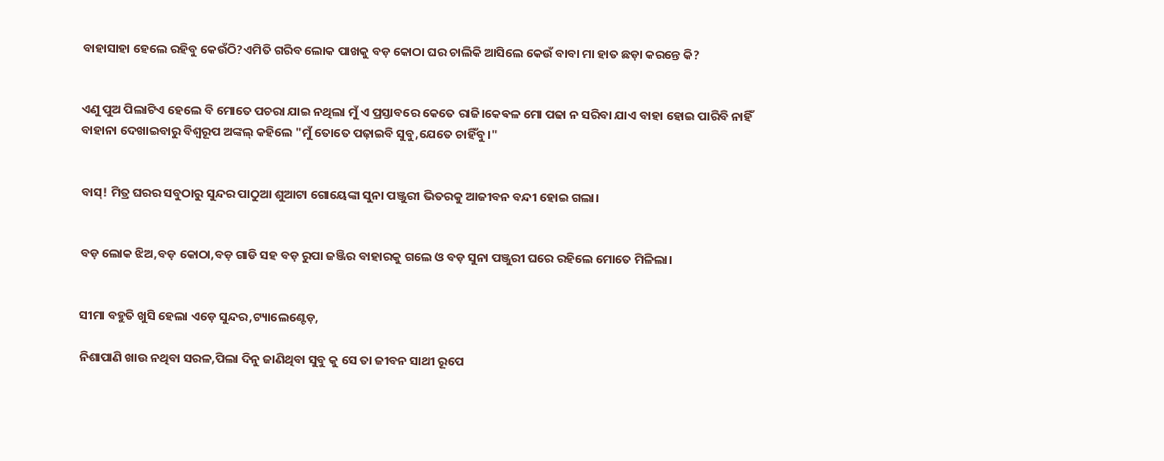ବାହାସାହା ହେଲେ ରହିବୁ କେଉଁଠି?ଏମିତି ଗରିବ ଲୋକ ପାଖକୁ ବଡ଼ କୋଠା ଘର ଚାଲିକି ଆସିଲେ କେଉଁ ବାବା ମା ହାତ ଛଡ଼ା କରନ୍ତେ କି?


ଏଣୁ ପୁଅ ପିଲାଟିଏ ହେଲେ ବି ମୋତେ ପଚରା ଯାଇ ନଥିଲା ମୁଁ ଏ ପ୍ରସ୍ତାବରେ କେତେ ରାଜି।କେଵଳ ମୋ ପଢା ନ ସରିବା ଯାଏ ବାହା ହୋଇ ପାରିବି ନାହିଁ ବାହାନା ଦେଖାଇବାରୁ ବିଶ୍ଵରୂପ ଅଙ୍କଲ୍ କହିଲେ "ମୁଁ ତୋତେ ପଢ଼ାଇବି ସୁବୁ,ଯେତେ ଚାହିଁବୁ।"


ବାସ୍! ମିତ୍ର ଘରର ସବୁଠାରୁ ସୁନ୍ଦର ପାଠୁଆ ଶୁଆଟା ଗୋୟେଙ୍କା ସୁନା ପଞ୍ଜୁରୀ ଭିତରକୁ ଆଜୀବନ ବନ୍ଦୀ ହୋଇ ଗଲା।


ବଡ଼ ଲୋକ ଝିଅ,ବଡ଼ କୋଠା,ବଡ଼ ଗାଡି ସହ ବଡ଼ ରୁପା ଜଞ୍ଜିର ବାହାରକୁ ଗଲେ ଓ ବଡ଼ ସୁନା ପଞ୍ଜୁରୀ ଘରେ ରହିଲେ ମୋତେ ମିଳିଲା।


ସୀମା ବହୁତି ଖୁସି ହେଲା ଏଡ଼େ ସୁନ୍ଦର,ଟ୍ୟାଲେଣ୍ଟେଡ଼,

ନିଶାପାଣି ଖାଉ ନଥିବା ସରଳ,ପିଲା ଦିନୁ ଜାଣିଥିବା ସୁବୁ କୁ ସେ ତା ଜୀବନ ସାଥୀ ରୂପେ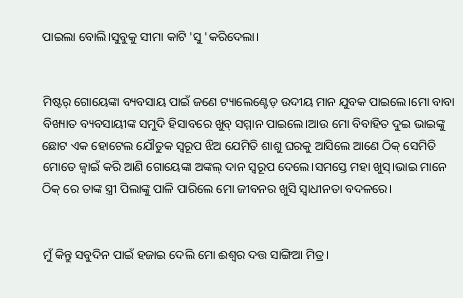ପାଇଲା ବୋଲି।ସୁବୁକୁ ସୀମା କାଟି 'ସୁ 'କରିଦେଲା।


ମିଷ୍ଟର୍ ଗୋୟେଙ୍କା ବ୍ୟବସାୟ ପାଇଁ ଜଣେ ଟ୍ୟାଲେଣ୍ଟେଡ଼ ଉଦୀୟ ମାନ ଯୁବକ ପାଇଲେ।ମୋ ବାବା ବିଖ୍ୟାତ ବ୍ୟବସାୟୀଙ୍କ ସମୁଦି ହିସାବରେ ଖୁବ୍ ସମ୍ମାନ ପାଇଲେ।ଆଉ ମୋ ବିବାହିତ ଦୁଇ ଭାଇଙ୍କୁ ଛୋଟ ଏକ ହୋଟେଲ ଯୌତୁକ ସ୍ୱରୂପ ଝିଅ ଯେମିତି ଶାଶୁ ଘରକୁ ଆସିଲେ ଆଣେ ଠିକ୍ ସେମିତି ମୋତେ ଜ୍ୱାଇଁ କରି ଆଣି ଗୋୟେଙ୍କା ଅଙ୍କଲ୍ ଦାନ ସ୍ୱରୂପ ଦେଲେ।ସମସ୍ତେ ମହା ଖୁସ୍।ଭାଇ ମାନେ ଠିକ୍ ରେ ତାଙ୍କ ସ୍ତ୍ରୀ ପିଲାଙ୍କୁ ପାଳି ପାରିଲେ ମୋ ଜୀବନର ଖୁସି ସ୍ୱାଧୀନତା ବଦଳରେ।


ମୁଁ କିନ୍ତୁ ସବୁଦିନ ପାଇଁ ହଜାଇ ଦେଲି ମୋ ଈଶ୍ୱର ଦତ୍ତ ସାଙ୍ଗିଆ ମିତ୍ର।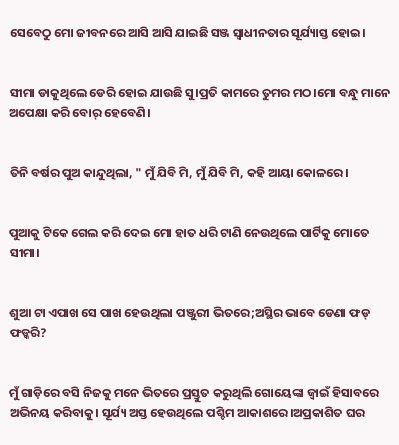ସେବେଠୁ ମୋ ଜୀବନରେ ଆସି ଆସି ଯାଇଛି ସଞ୍ଜ ସ୍ୱାଧୀନତାର ସୂର୍ଯ୍ୟାସ୍ତ ହୋଇ।


ସୀମା ଡାକୁଥିଲେ ଡେରି ହୋଇ ଯାଉଛି ସୁ।ପ୍ରତି କାମରେ ତୁମର ମଠ।ମୋ ବନ୍ଧୁ ମାନେ ଅପେକ୍ଷା କରି ବୋର୍ ହେବେଣି।


ତିନି ବର୍ଷର ପୁଅ କାନ୍ଦୁଥିଲା, " ମୁଁ ଯିବି ମି, ମୁଁ ଯିବି ମି, କହି ଆୟା କୋଳରେ।


ପୁଆକୁ ଟିକେ ଗେଲ କରି ଦେଇ ମୋ ହାତ ଧରି ଟାଣି ନେଉଥିଲେ ପାର୍ଟିକୁ ମୋତେ ସୀମା।


ଶୁଆ ଟା ଏପାଖ ସେ ପାଖ ହେଉଥିଲା ପଞ୍ଜୁରୀ ଭିତରେ;ଅସ୍ଥିର ଭାବେ ଡେଣା ଫଡ୍ ଫଡ୍କରି?


ମୁଁ ଗାଡ଼ିରେ ବସି ନିଜକୁ ମନେ ଭିତରେ ପ୍ରସ୍ତୁତ କରୁଥିଲି ଗୋୟେଙ୍କା ଜ୍ବାଇଁ ହିସାବରେ ଅଭିନୟ କରିବାକୁ। ସୂର୍ଯ୍ୟ ଅସ୍ତ ହେଉଥିଲେ ପଶ୍ଚିମ ଆକାଶରେ।ଅପ୍ରକାଶିତ ଘର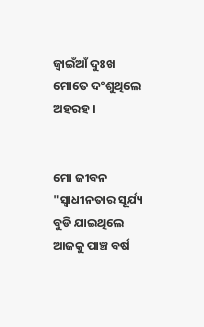ଜ୍ବାଇଁଆଁ ଦୁଃଖ ମୋତେ ଦଂଶୁଥିଲେ ଅହରହ।


ମୋ ଜୀବନ "ସ୍ୱାଧୀନତାର ସୂର୍ଯ୍ୟ ବୁଡି ଯାଇଥିଲେ ଆଜକୁ ପାଞ୍ଚ ବର୍ଷ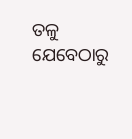ତଳୁ ଯେବେଠାରୁ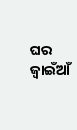ଘର ଜ୍ବାଇଁଆଁ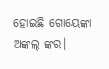ହୋଇଛି ଗୋୟେଙ୍କା ଅଙ୍କଲ୍ ଙ୍କର।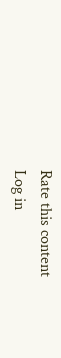Rate this content
Log in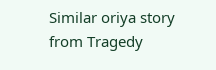Similar oriya story from Tragedy